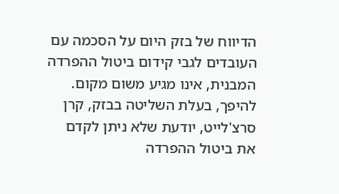הדיווח של בזק היום על הסכמה עם העובדים לגבי קידום ביטול ההפרדה המבנית, אינו מגיע משום מקום. להיפך, בעלת השליטה בבזק, קרן סרצ'לייט, יודעת שלא ניתן לקדם את ביטול ההפרדה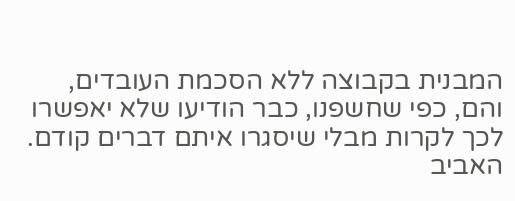המבנית בקבוצה ללא הסכמת העובדים, והם, כפי שחשפנו, כבר הודיעו שלא יאפשרו לכך לקרות מבלי שיסגרו איתם דברים קודם.
האביב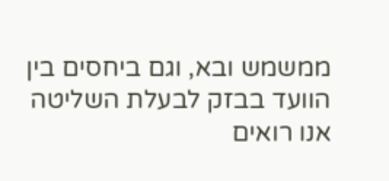ממשמש ובא, וגם ביחסים בין הוועד בבזק לבעלת השליטה אנו רואים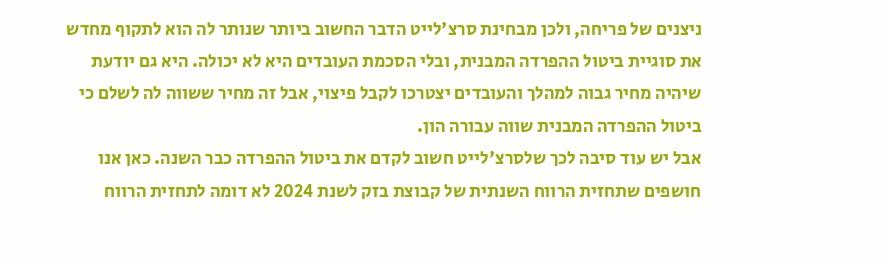ניצנים של פריחה, ולכן מבחינת סרצ'לייט הדבר החשוב ביותר שנותר לה הוא לתקוף מחדש את סוגיית ביטול ההפרדה המבנית, ובלי הסכמת העובדים היא לא יכולה. היא גם יודעת שיהיה מחיר גבוה למהלך והעובדים יצטרכו לקבל פיצוי, אבל זה מחיר ששווה לה לשלם כי ביטול ההפרדה המבנית שווה עבורה הון.
אבל יש עוד סיבה לכך שלסרצ'לייט חשוב לקדם את ביטול ההפרדה כבר השנה. כאן אנו חושפים שתחזית הרווח השנתית של קבוצת בזק לשנת 2024 לא דומה לתחזית הרווח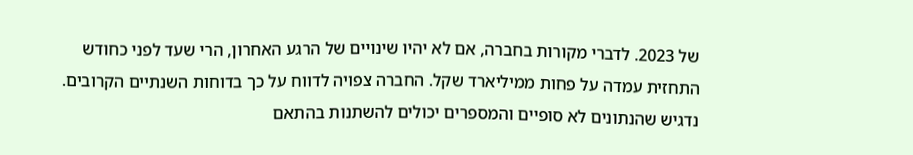של 2023. לדברי מקורות בחברה, אם לא יהיו שינויים של הרגע האחרון, הרי שעד לפני כחודש התחזית עמדה על פחות ממיליארד שקל. החברה צפויה לדווח על כך בדוחות השנתיים הקרובים. נדגיש שהנתונים לא סופיים והמספרים יכולים להשתנות בהתאם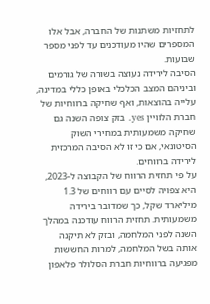לתחזיות משתנות של החברה, אבל אלו המספרים שהיו מעודכנים עד לפני מספר שבועות.
הסיבה לירידה נעוצה בשורה של גורמים וביניהם המצב הכלכלי באופן כללי במדינה, עלייה בהוצאות, ואף שחיקה ברווחיות של חברת הלוויין yes. בזק צופה השנה גם שחיקה משמעותית במחירי השוק הסיטונאי, אם כי זו לא הסיבה המרכזית לירידה ברווחים.
על פי תחזית הרווח של הקבוצה ל-2023, היא צפויה לסיים עם רווחים של 1.3 מיליארד שקל, כך שמדובר בירידה משמעותית. תחזית הרווח עודכנה במהלך השנה לפני המלחמה, ובזק לא תיקנה אותה בשל המלחמה, למרות החששות מפגיעה ברווחיות חברת הסלולר פלאפון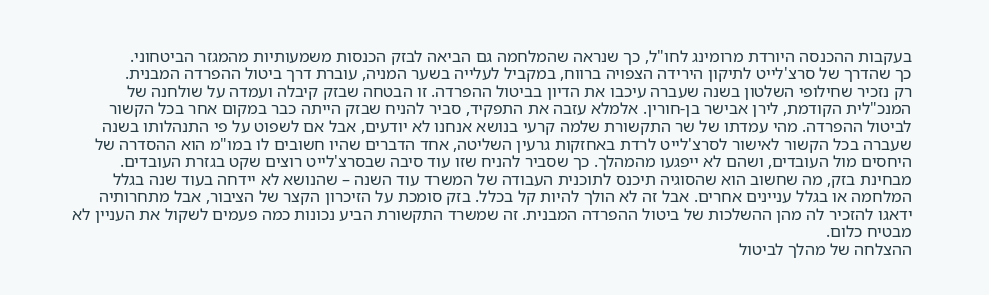בעקבות ההכנסה היורדת מרומינג לחו"ל, כך שנראה שהמלחמה גם הביאה לבזק הכנסות משמעותיות מהמגזר הביטחוני.
כך שהדרך של סרצ'לייט לתיקון הירידה הצפויה ברווח, במקביל לעלייה בשער המניה, עוברת דרך ביטול ההפרדה המבנית.
רק נזכיר שחילופי השלטון בשנה שעברה עיכבו את הדיון בביטול ההפרדה. זו הבטחה שבזק קיבלה ועמדה על שולחנה של המנכ"לית הקודמת, לירן אבישר בן-חורין. אלמלא עזבה את התפקיד, סביר להניח שבזק הייתה כבר במקום אחר בכל הקשור לביטול ההפרדה. מהי עמדתו של שר התקשורת שלמה קרעי בנושא אנחנו לא יודעים, אבל אם לשפוט על פי התנהלותו בשנה שעברה בכל הקשור לאישור לסרצ'לייט לרדת באחזקות גרעין השליטה, אחד הדברים שהיו חשובים לו במו"מ הוא ההסדרה של היחסים מול העובדים, ושהם לא ייפגעו מהמהלך. כך שסביר להניח שזו עוד סיבה שבסרצ'לייט רוצים שקט בגזרת העובדים.
מבחינת בזק, מה שחשוב הוא שהסוגיה תיכנס לתוכנית העבודה של המשרד עוד השנה – שהנושא לא יידחה בעוד שנה בגלל המלחמה או בגלל עניינים אחרים. אבל זה לא הולך להיות קל בכלל. בזק סומכת על הזיכרון הקצר של הציבור, אבל מתחרותיה ידאגו להזכיר לה מהן ההשלכות של ביטול ההפרדה המבנית. זה שמשרד התקשורת הביע נכונות כמה פעמים לשקול את העניין לא מבטיח כלום.
ההצלחה של מהלך לביטול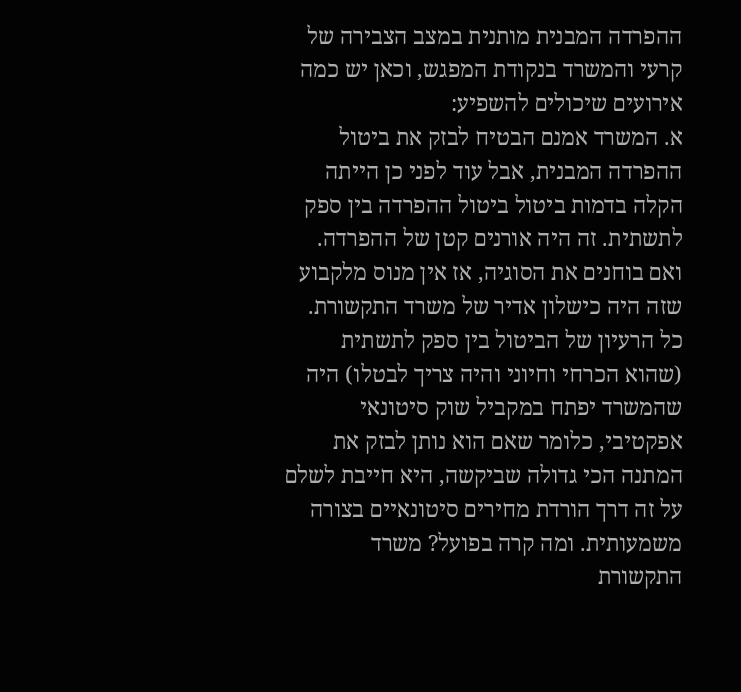ההפרדה המבנית מותנית במצב הצבירה של קרעי והמשרד בנקודת המפגש, וכאן יש כמה אירועים שיכולים להשפיע:
א. המשרד אמנם הבטיח לבזק את ביטול ההפרדה המבנית, אבל עוד לפני כן הייתה הקלה בדמות ביטול ביטול ההפרדה בין ספק לתשתית. זה היה אורנים קטן של ההפרדה. ואם בוחנים את הסוגיה, אז אין מנוס מלקבוע שזה היה כישלון אדיר של משרד התקשורת. כל הרעיון של הביטול בין ספק לתשתית (שהוא הכרחי וחיוני והיה צריך לבטלו) היה שהמשרד יפתח במקביל שוק סיטונאי אפקטיבי, כלומר שאם הוא נותן לבזק את המתנה הכי גדולה שביקשה, היא חייבת לשלם על זה דרך הורדת מחירים סיטונאיים בצורה משמעותית. ומה קרה בפועל? משרד התקשורת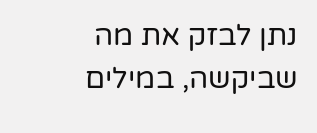נתן לבזק את מה שביקשה, במילים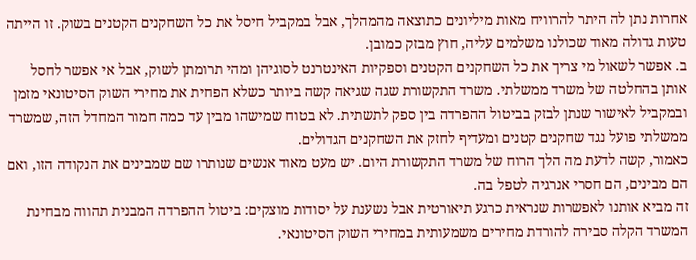אחרות נתן לה היתר להרוויח מאות מיליונים כתוצאה מהמהלך, אבל במקביל חיסל את כל השחקנים הקטנים בשוק. זו הייתה טעות גדולה מאוד שכולנו משלמים עליה, חוץ מבזק כמובן.
ב. אפשר לשאול מי צריך את כל השחקנים הקטנים וספקיות האינטרנט לסוגיהן ומהי תרומתן לשוק, אבל אי אפשר לחסל אותן בהחלטה של משרד ממשלתי. משרד התקשורת שגה שגיאה קשה ביותר כשלא הפחית את מחירי השוק הסיטונאי מזמן ובמקביל לאישור שנתן לבזק בביטול ההפרדה בין ספק לתשתית. לא בטוח שמישהו מבין עד כמה חמור המחדל הזה, שמשרד ממשלתי פועל נגד שחקנים קטנים ומעדיף לחזק את השחקנים הגדולים.
כאמור, קשה לדעת מה הלך הרוח של משרד התקשורת היום. יש מעט מאוד אנשים שנותרו שם שמבינים את הנקודה הזו, ואם הם מבינים, הם חסרי אנרגיה לטפל בה.
זה מביא אותנו לאפשרות שנראית כרגע תיאורטית אבל נשענת על יסודות מוצקים: ביטול ההפרדה המבנית תהווה מבחינת המשרד הקלה סבירה להורדת מחירים משמעותית במחירי השוק הסיטונאי.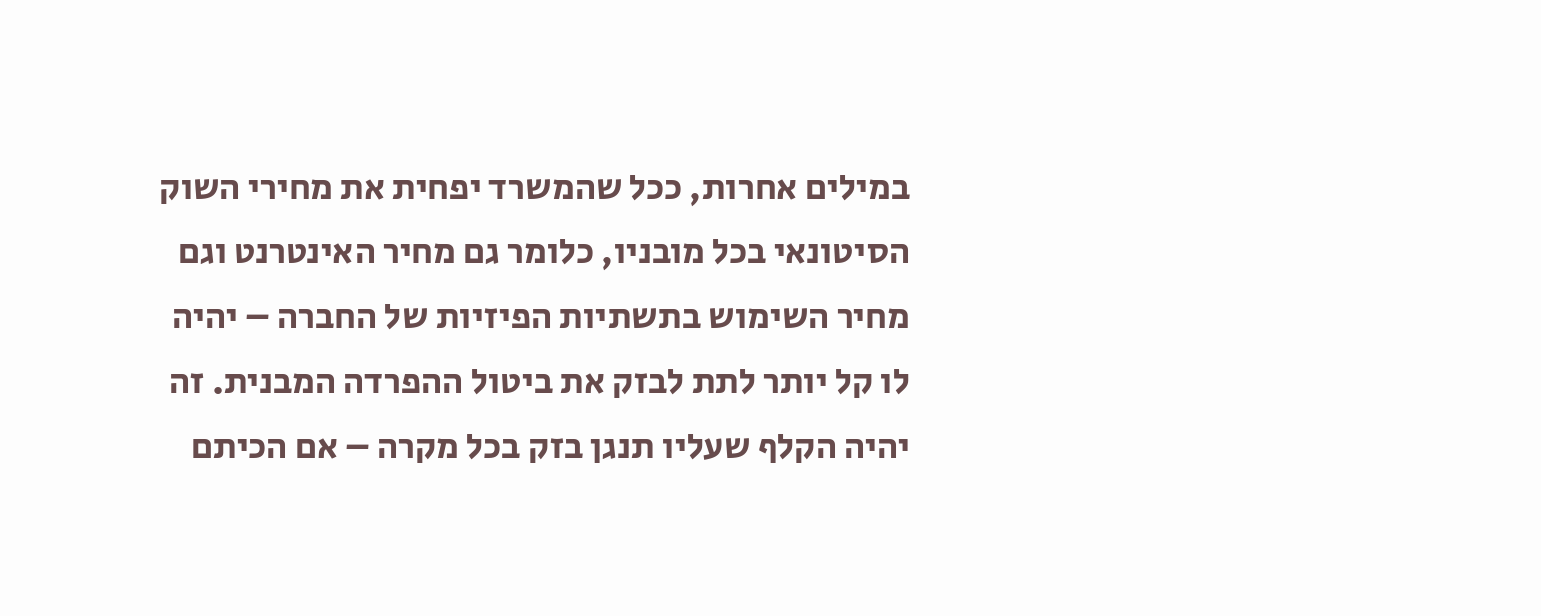במילים אחרות, ככל שהמשרד יפחית את מחירי השוק הסיטונאי בכל מובניו, כלומר גם מחיר האינטרנט וגם מחיר השימוש בתשתיות הפיזיות של החברה – יהיה לו קל יותר לתת לבזק את ביטול ההפרדה המבנית. זה יהיה הקלף שעליו תנגן בזק בכל מקרה – אם הכיתם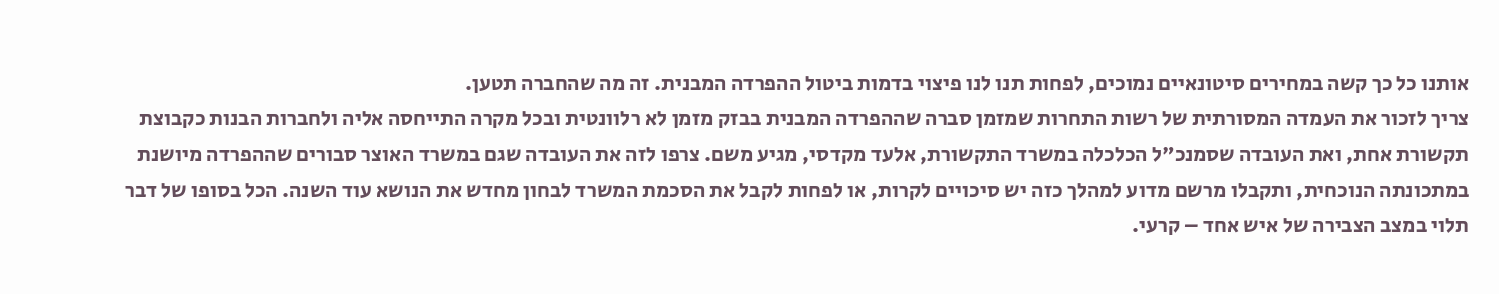אותנו כל כך קשה במחירים סיטונאיים נמוכים, לפחות תנו לנו פיצוי בדמות ביטול ההפרדה המבנית. זה מה שהחברה תטען.
צריך לזכור את העמדה המסורתית של רשות התחרות שמזמן סברה שההפרדה המבנית בבזק מזמן לא רלוונטית ובכל מקרה התייחסה אליה ולחברות הבנות כקבוצת תקשורת אחת, ואת העובדה שסמנכ"ל הכלכלה במשרד התקשורת, אלעד מקדסי, מגיע משם. צרפו לזה את העובדה שגם במשרד האוצר סבורים שההפרדה מיושנת במתכונתה הנוכחית, ותקבלו מרשם מדוע למהלך כזה יש סיכויים לקרות, או לפחות לקבל את הסכמת המשרד לבחון מחדש את הנושא עוד השנה. הכל בסופו של דבר תלוי במצב הצבירה של איש אחד – קרעי.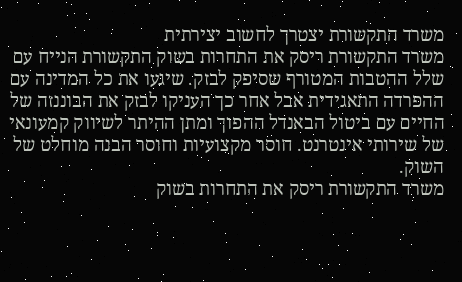משרד התקשורת יצטרך לחשוב יצירתית
משרד התקשורת ריסק את התחרות בשוק התקשורת הנייח עם שלל ההטבות המטורף שסיפק לבזק. שיגעו את כל המדינה עם ההפרדה התאגידית אבל אחר כך העניקו לבזק את הבוננזה של החיים עם ביטול הבאנדל ההפוך ומתן ההיתר לשיווק קמעונאי של שירותי אינטרנט. חוסר מקצועיות וחוסר הבנה מוחלט של השוק.
משרד התקשורת ריסק את התחרות בשוק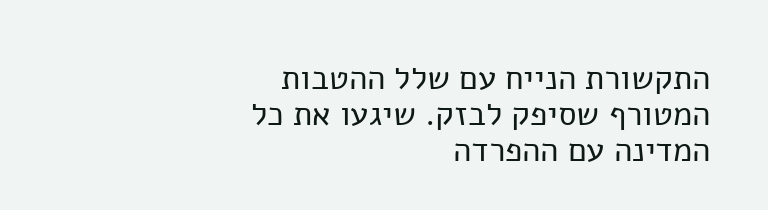התקשורת הנייח עם שלל ההטבות המטורף שסיפק לבזק. שיגעו את כל המדינה עם ההפרדה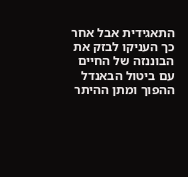התאגידית אבל אחר כך העניקו לבזק את הבוננזה של החיים עם ביטול הבאנדל ההפוך ומתן ההיתר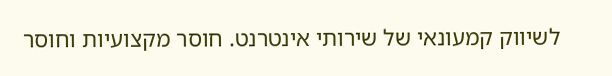לשיווק קמעונאי של שירותי אינטרנט. חוסר מקצועיות וחוסר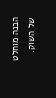הבנה מוחלט של השוק.